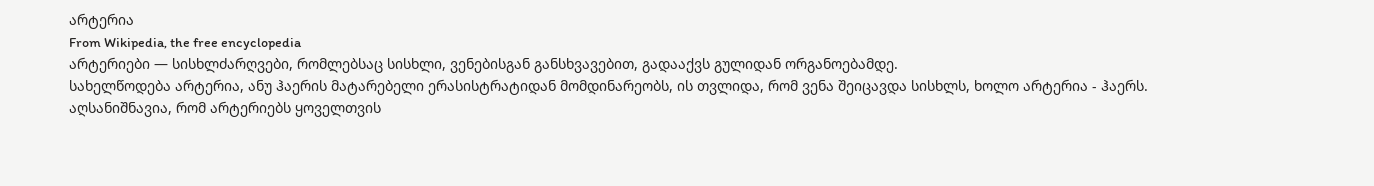არტერია
From Wikipedia, the free encyclopedia
არტერიები — სისხლძარღვები, რომლებსაც სისხლი, ვენებისგან განსხვავებით, გადააქვს გულიდან ორგანოებამდე.
სახელწოდება არტერია, ანუ ჰაერის მატარებელი ერასისტრატიდან მომდინარეობს, ის თვლიდა, რომ ვენა შეიცავდა სისხლს, ხოლო არტერია - ჰაერს.
აღსანიშნავია, რომ არტერიებს ყოველთვის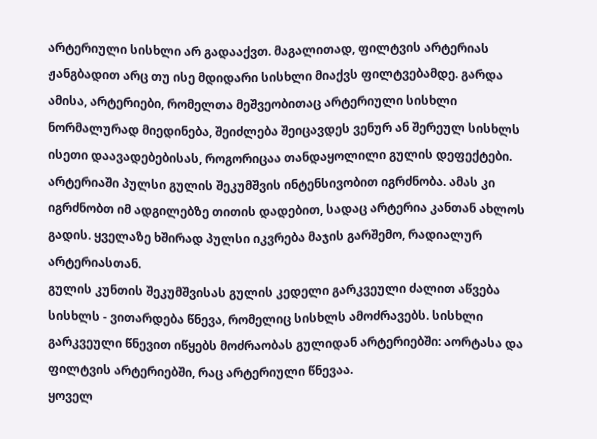არტერიული სისხლი არ გადააქვთ. მაგალითად, ფილტვის არტერიას ჟანგბადით არც თუ ისე მდიდარი სისხლი მიაქვს ფილტვებამდე. გარდა ამისა, არტერიები, რომელთა მეშვეობითაც არტერიული სისხლი ნორმალურად მიედინება, შეიძლება შეიცავდეს ვენურ ან შერეულ სისხლს ისეთი დაავადებებისას, როგორიცაა თანდაყოლილი გულის დეფექტები.
არტერიაში პულსი გულის შეკუმშვის ინტენსივობით იგრძნობა. ამას კი იგრძნობთ იმ ადგილებზე თითის დადებით, სადაც არტერია კანთან ახლოს გადის. ყველაზე ხშირად პულსი იკვრება მაჯის გარშემო, რადიალურ არტერიასთან.
გულის კუნთის შეკუმშვისას გულის კედელი გარკვეული ძალით აწვება სისხლს - ვითარდება წნევა, რომელიც სისხლს ამოძრავებს. სისხლი გარკვეული წნევით იწყებს მოძრაობას გულიდან არტერიებში: აორტასა და ფილტვის არტერიებში, რაც არტერიული წნევაა.
ყოველ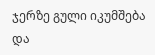ჯერზე გული იკუმშება და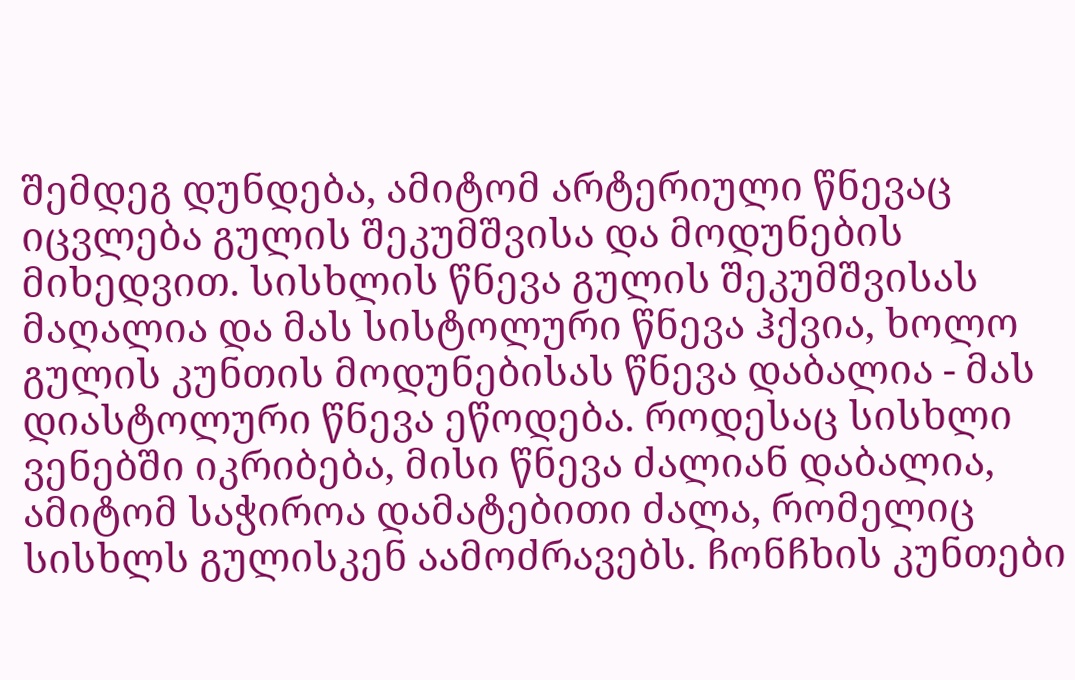შემდეგ დუნდება, ამიტომ არტერიული წნევაც იცვლება გულის შეკუმშვისა და მოდუნების მიხედვით. სისხლის წნევა გულის შეკუმშვისას მაღალია და მას სისტოლური წნევა ჰქვია, ხოლო გულის კუნთის მოდუნებისას წნევა დაბალია - მას დიასტოლური წნევა ეწოდება. როდესაც სისხლი ვენებში იკრიბება, მისი წნევა ძალიან დაბალია, ამიტომ საჭიროა დამატებითი ძალა, რომელიც სისხლს გულისკენ აამოძრავებს. ჩონჩხის კუნთები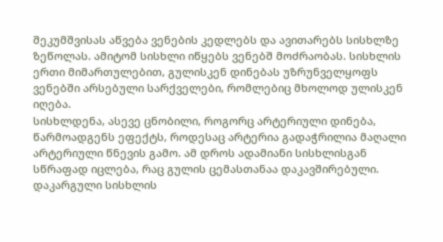შეკუმშვისას აწვება ვენების კედლებს და ავითარებს სისხლზე ზეწოლას. ამიტომ სისხლი იწყებს ვენებშ მოძრაობას. სისხლის ერთი მიმართულებით, გულისკენ დინებას უზრუნველყოფს ვენებში არსებული სარქველები, რომლებიც მხოლოდ ულისკენ იღება.
სისხლდენა, ასევე ცნობილი, როგორც არტერიული დინება, წარმოადგენს ეფექტს, როდესაც არტერია გადაჭრილია მაღალი არტერიული წნევის გამო. ამ დროს ადამიანი სისხლისგან სწრაფად იცლება, რაც გულის ცემასთანაა დაკავშირებული. დაკარგული სისხლის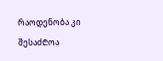რაოდენობა კი შესაძ₾ოა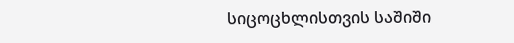სიცოცხლისთვის საშიში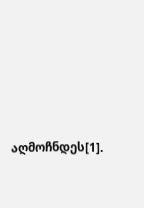აღმოჩნდეს[1].